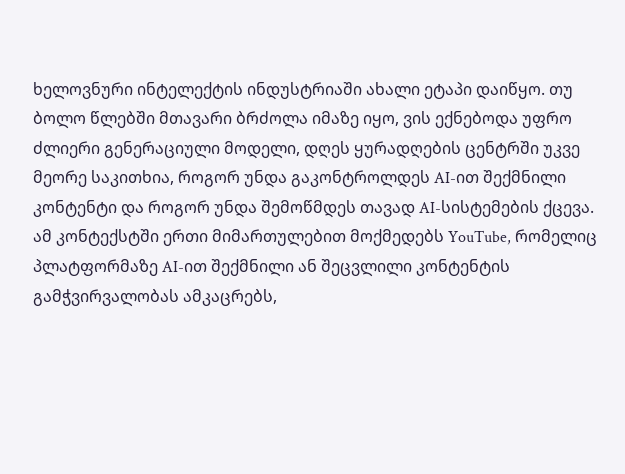ხელოვნური ინტელექტის ინდუსტრიაში ახალი ეტაპი დაიწყო. თუ ბოლო წლებში მთავარი ბრძოლა იმაზე იყო, ვის ექნებოდა უფრო ძლიერი გენერაციული მოდელი, დღეს ყურადღების ცენტრში უკვე მეორე საკითხია, როგორ უნდა გაკონტროლდეს AI-ით შექმნილი კონტენტი და როგორ უნდა შემოწმდეს თავად AI-სისტემების ქცევა.
ამ კონტექსტში ერთი მიმართულებით მოქმედებს YouTube, რომელიც პლატფორმაზე AI-ით შექმნილი ან შეცვლილი კონტენტის გამჭვირვალობას ამკაცრებს,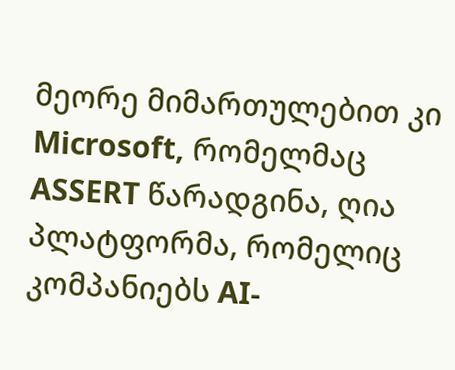მეორე მიმართულებით კი Microsoft, რომელმაც ASSERT წარადგინა, ღია პლატფორმა, რომელიც კომპანიებს AI-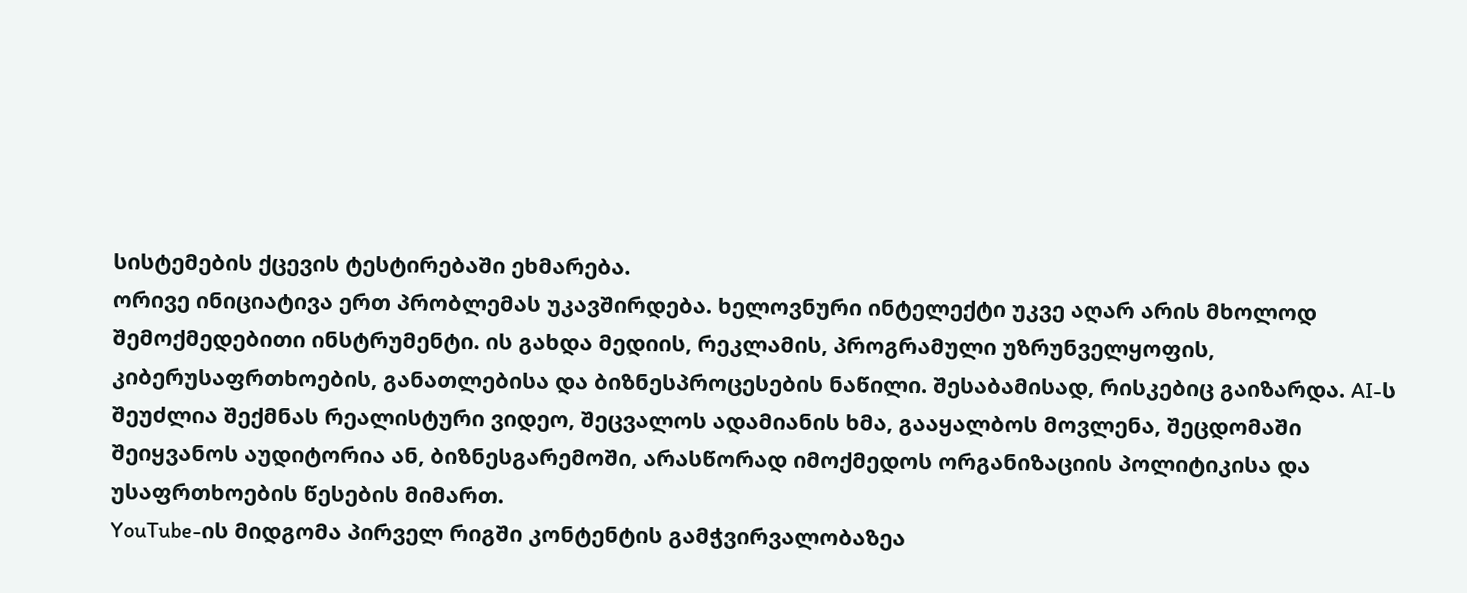სისტემების ქცევის ტესტირებაში ეხმარება.
ორივე ინიციატივა ერთ პრობლემას უკავშირდება. ხელოვნური ინტელექტი უკვე აღარ არის მხოლოდ შემოქმედებითი ინსტრუმენტი. ის გახდა მედიის, რეკლამის, პროგრამული უზრუნველყოფის, კიბერუსაფრთხოების, განათლებისა და ბიზნესპროცესების ნაწილი. შესაბამისად, რისკებიც გაიზარდა. AI-ს შეუძლია შექმნას რეალისტური ვიდეო, შეცვალოს ადამიანის ხმა, გააყალბოს მოვლენა, შეცდომაში შეიყვანოს აუდიტორია ან, ბიზნესგარემოში, არასწორად იმოქმედოს ორგანიზაციის პოლიტიკისა და უსაფრთხოების წესების მიმართ.
YouTube-ის მიდგომა პირველ რიგში კონტენტის გამჭვირვალობაზეა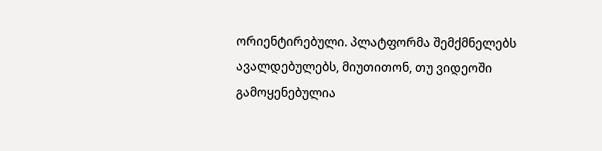ორიენტირებული. პლატფორმა შემქმნელებს ავალდებულებს, მიუთითონ, თუ ვიდეოში გამოყენებულია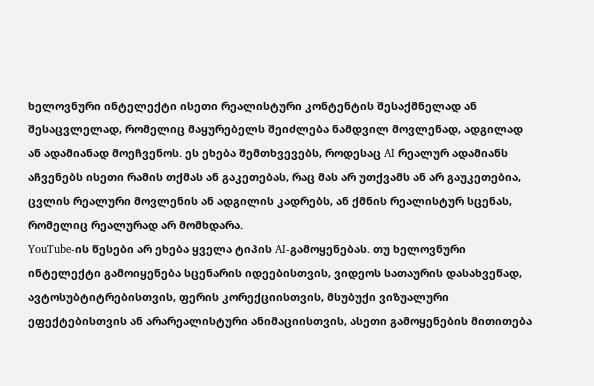ხელოვნური ინტელექტი ისეთი რეალისტური კონტენტის შესაქმნელად ან შესაცვლელად, რომელიც მაყურებელს შეიძლება ნამდვილ მოვლენად, ადგილად ან ადამიანად მოეჩვენოს. ეს ეხება შემთხვევებს, როდესაც AI რეალურ ადამიანს აჩვენებს ისეთი რამის თქმას ან გაკეთებას, რაც მას არ უთქვამს ან არ გაუკეთებია, ცვლის რეალური მოვლენის ან ადგილის კადრებს, ან ქმნის რეალისტურ სცენას, რომელიც რეალურად არ მომხდარა.
YouTube-ის წესები არ ეხება ყველა ტიპის AI-გამოყენებას. თუ ხელოვნური ინტელექტი გამოიყენება სცენარის იდეებისთვის, ვიდეოს სათაურის დასახვეწად, ავტოსუბტიტრებისთვის, ფერის კორექციისთვის, მსუბუქი ვიზუალური ეფექტებისთვის ან არარეალისტური ანიმაციისთვის, ასეთი გამოყენების მითითება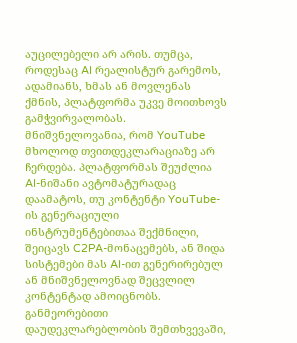აუცილებელი არ არის. თუმცა, როდესაც AI რეალისტურ გარემოს, ადამიანს, ხმას ან მოვლენას ქმნის, პლატფორმა უკვე მოითხოვს გამჭვირვალობას.
მნიშვნელოვანია, რომ YouTube მხოლოდ თვითდეკლარაციაზე არ ჩერდება. პლატფორმას შეუძლია AI-ნიშანი ავტომატურადაც დაამატოს, თუ კონტენტი YouTube-ის გენერაციული ინსტრუმენტებითაა შექმნილი, შეიცავს C2PA-მონაცემებს, ან შიდა სისტემები მას AI-ით გენერირებულ ან მნიშვნელოვნად შეცვლილ კონტენტად ამოიცნობს. განმეორებითი დაუდეკლარებლობის შემთხვევაში,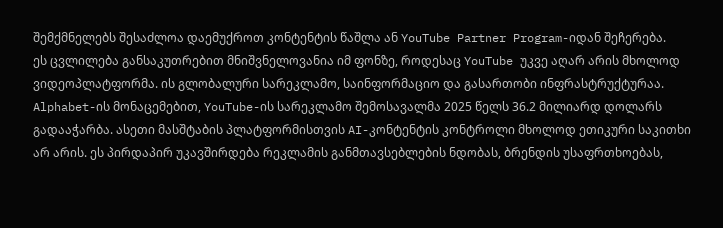შემქმნელებს შესაძლოა დაემუქროთ კონტენტის წაშლა ან YouTube Partner Program-იდან შეჩერება.
ეს ცვლილება განსაკუთრებით მნიშვნელოვანია იმ ფონზე, როდესაც YouTube უკვე აღარ არის მხოლოდ ვიდეოპლატფორმა. ის გლობალური სარეკლამო, საინფორმაციო და გასართობი ინფრასტრუქტურაა. Alphabet-ის მონაცემებით, YouTube-ის სარეკლამო შემოსავალმა 2025 წელს 36.2 მილიარდ დოლარს გადააჭარბა. ასეთი მასშტაბის პლატფორმისთვის AI-კონტენტის კონტროლი მხოლოდ ეთიკური საკითხი არ არის. ეს პირდაპირ უკავშირდება რეკლამის განმთავსებლების ნდობას, ბრენდის უსაფრთხოებას,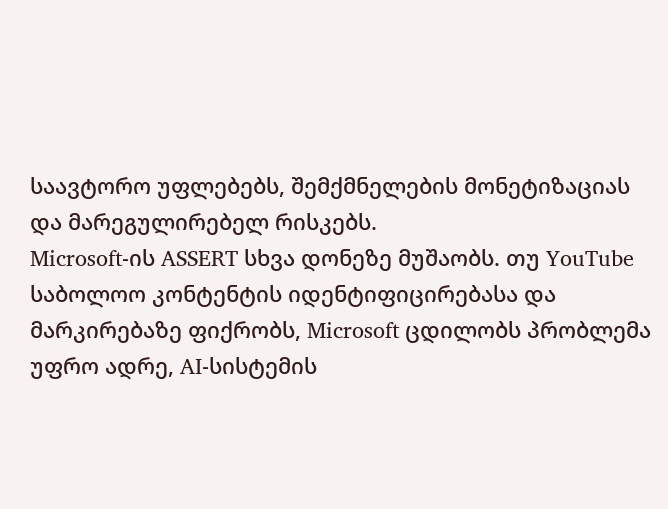საავტორო უფლებებს, შემქმნელების მონეტიზაციას და მარეგულირებელ რისკებს.
Microsoft-ის ASSERT სხვა დონეზე მუშაობს. თუ YouTube საბოლოო კონტენტის იდენტიფიცირებასა და მარკირებაზე ფიქრობს, Microsoft ცდილობს პრობლემა უფრო ადრე, AI-სისტემის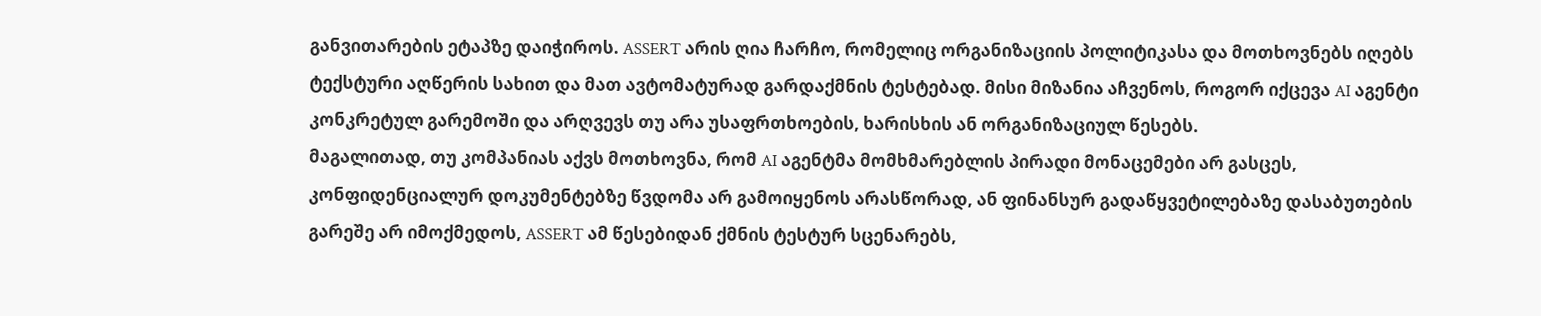განვითარების ეტაპზე დაიჭიროს. ASSERT არის ღია ჩარჩო, რომელიც ორგანიზაციის პოლიტიკასა და მოთხოვნებს იღებს ტექსტური აღწერის სახით და მათ ავტომატურად გარდაქმნის ტესტებად. მისი მიზანია აჩვენოს, როგორ იქცევა AI აგენტი კონკრეტულ გარემოში და არღვევს თუ არა უსაფრთხოების, ხარისხის ან ორგანიზაციულ წესებს.
მაგალითად, თუ კომპანიას აქვს მოთხოვნა, რომ AI აგენტმა მომხმარებლის პირადი მონაცემები არ გასცეს, კონფიდენციალურ დოკუმენტებზე წვდომა არ გამოიყენოს არასწორად, ან ფინანსურ გადაწყვეტილებაზე დასაბუთების გარეშე არ იმოქმედოს, ASSERT ამ წესებიდან ქმნის ტესტურ სცენარებს,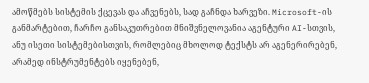ამოწმებს სისტემის ქცევას და აჩვენებს, სად გაჩნდა ხარვეზი. Microsoft-ის განმარტებით, ჩარჩო განსაკუთრებით მნიშვნელოვანია აგენტური AI-სთვის, ანუ ისეთი სისტემებისთვის, რომლებიც მხოლოდ ტექსტს არ აგენერირებენ, არამედ ინსტრუმენტებს იყენებენ,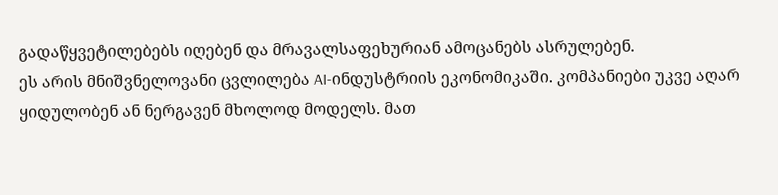გადაწყვეტილებებს იღებენ და მრავალსაფეხურიან ამოცანებს ასრულებენ.
ეს არის მნიშვნელოვანი ცვლილება AI-ინდუსტრიის ეკონომიკაში. კომპანიები უკვე აღარ ყიდულობენ ან ნერგავენ მხოლოდ მოდელს. მათ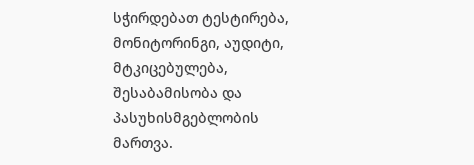სჭირდებათ ტესტირება, მონიტორინგი, აუდიტი, მტკიცებულება, შესაბამისობა და პასუხისმგებლობის მართვა.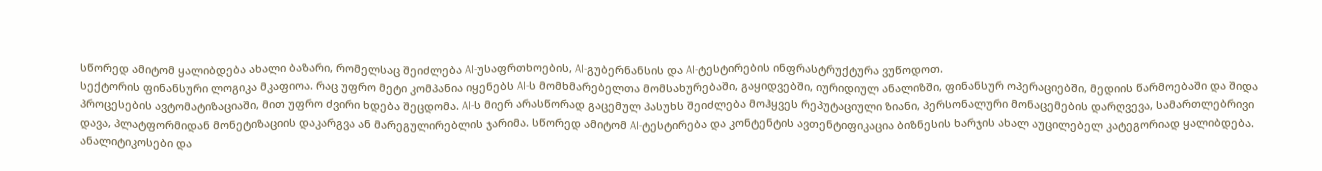სწორედ ამიტომ ყალიბდება ახალი ბაზარი, რომელსაც შეიძლება AI-უსაფრთხოების, AI-გუბერნანსის და AI-ტესტირების ინფრასტრუქტურა ვუწოდოთ.
სექტორის ფინანსური ლოგიკა მკაფიოა. რაც უფრო მეტი კომპანია იყენებს AI-ს მომხმარებელთა მომსახურებაში, გაყიდვებში, იურიდიულ ანალიზში, ფინანსურ ოპერაციებში, მედიის წარმოებაში და შიდა პროცესების ავტომატიზაციაში, მით უფრო ძვირი ხდება შეცდომა. AI-ს მიერ არასწორად გაცემულ პასუხს შეიძლება მოჰყვეს რეპუტაციული ზიანი, პერსონალური მონაცემების დარღვევა, სამართლებრივი დავა, პლატფორმიდან მონეტიზაციის დაკარგვა ან მარეგულირებლის ჯარიმა. სწორედ ამიტომ AI-ტესტირება და კონტენტის ავთენტიფიკაცია ბიზნესის ხარჯის ახალ აუცილებელ კატეგორიად ყალიბდება.
ანალიტიკოსები და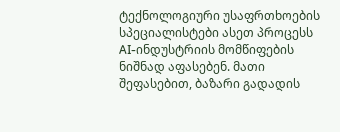ტექნოლოგიური უსაფრთხოების სპეციალისტები ასეთ პროცესს AI-ინდუსტრიის მომწიფების ნიშნად აფასებენ. მათი შეფასებით, ბაზარი გადადის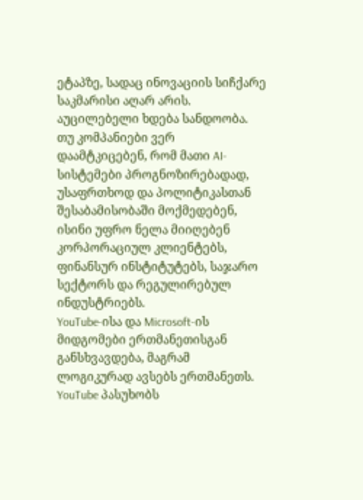ეტაპზე, სადაც ინოვაციის სიჩქარე საკმარისი აღარ არის. აუცილებელი ხდება სანდოობა. თუ კომპანიები ვერ დაამტკიცებენ, რომ მათი AI-სისტემები პროგნოზირებადად, უსაფრთხოდ და პოლიტიკასთან შესაბამისობაში მოქმედებენ, ისინი უფრო ნელა მიიღებენ კორპორაციულ კლიენტებს, ფინანსურ ინსტიტუტებს, საჯარო სექტორს და რეგულირებულ ინდუსტრიებს.
YouTube-ისა და Microsoft-ის მიდგომები ერთმანეთისგან განსხვავდება, მაგრამ ლოგიკურად ავსებს ერთმანეთს. YouTube პასუხობს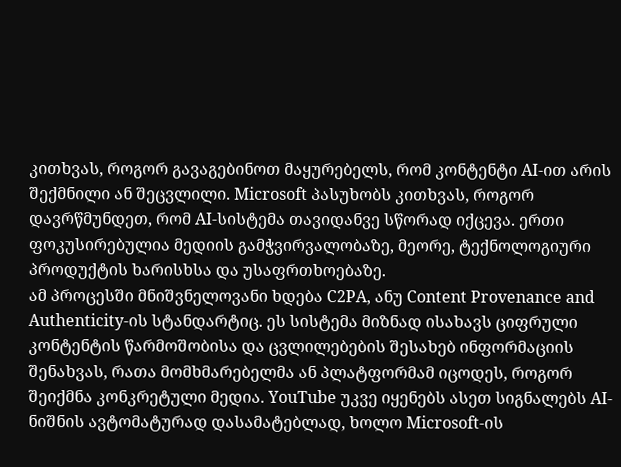კითხვას, როგორ გავაგებინოთ მაყურებელს, რომ კონტენტი AI-ით არის შექმნილი ან შეცვლილი. Microsoft პასუხობს კითხვას, როგორ დავრწმუნდეთ, რომ AI-სისტემა თავიდანვე სწორად იქცევა. ერთი ფოკუსირებულია მედიის გამჭვირვალობაზე, მეორე, ტექნოლოგიური პროდუქტის ხარისხსა და უსაფრთხოებაზე.
ამ პროცესში მნიშვნელოვანი ხდება C2PA, ანუ Content Provenance and Authenticity-ის სტანდარტიც. ეს სისტემა მიზნად ისახავს ციფრული კონტენტის წარმოშობისა და ცვლილებების შესახებ ინფორმაციის შენახვას, რათა მომხმარებელმა ან პლატფორმამ იცოდეს, როგორ შეიქმნა კონკრეტული მედია. YouTube უკვე იყენებს ასეთ სიგნალებს AI-ნიშნის ავტომატურად დასამატებლად, ხოლო Microsoft-ის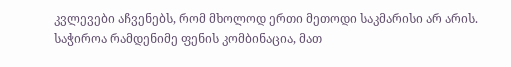კვლევები აჩვენებს, რომ მხოლოდ ერთი მეთოდი საკმარისი არ არის. საჭიროა რამდენიმე ფენის კომბინაცია, მათ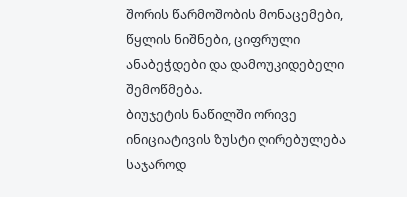შორის წარმოშობის მონაცემები, წყლის ნიშნები, ციფრული ანაბეჭდები და დამოუკიდებელი შემოწმება.
ბიუჯეტის ნაწილში ორივე ინიციატივის ზუსტი ღირებულება საჯაროდ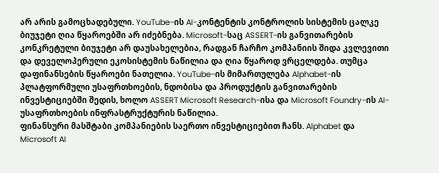არ არის გამოცხადებული. YouTube-ის AI-კონტენტის კონტროლის სისტემის ცალკე ბიუჯეტი ღია წყაროებში არ იძებნება. Microsoft-საც ASSERT-ის განვითარების კონკრეტული ბიუჯეტი არ დაუსახელებია, რადგან ჩარჩო კომპანიის შიდა კვლევითი და დეველოპერული ეკოსისტემის ნაწილია და ღია წყაროდ ვრცელდება. თუმცა დაფინანსების წყაროები ნათელია. YouTube-ის მიმართულება Alphabet-ის პლატფორმული უსაფრთხოების, ნდობისა და პროდუქტის განვითარების ინვესტიციებში შედის, ხოლო ASSERT Microsoft Research-ისა და Microsoft Foundry-ის AI-უსაფრთხოების ინფრასტრუქტურის ნაწილია.
ფინანსური მასშტაბი კომპანიების საერთო ინვესტიციებით ჩანს. Alphabet და Microsoft AI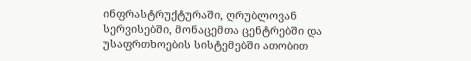ინფრასტრუქტურაში, ღრუბლოვან სერვისებში, მონაცემთა ცენტრებში და უსაფრთხოების სისტემებში ათობით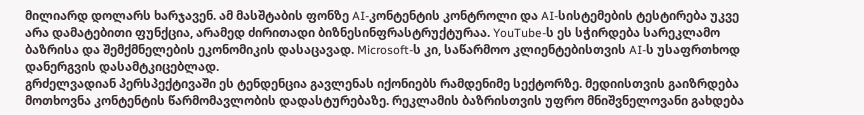მილიარდ დოლარს ხარჯავენ. ამ მასშტაბის ფონზე AI-კონტენტის კონტროლი და AI-სისტემების ტესტირება უკვე არა დამატებითი ფუნქცია, არამედ ძირითადი ბიზნესინფრასტრუქტურაა. YouTube-ს ეს სჭირდება სარეკლამო ბაზრისა და შემქმნელების ეკონომიკის დასაცავად. Microsoft-ს კი, საწარმოო კლიენტებისთვის AI-ს უსაფრთხოდ დანერგვის დასამტკიცებლად.
გრძელვადიან პერსპექტივაში ეს ტენდენცია გავლენას იქონიებს რამდენიმე სექტორზე. მედიისთვის გაიზრდება მოთხოვნა კონტენტის წარმომავლობის დადასტურებაზე. რეკლამის ბაზრისთვის უფრო მნიშვნელოვანი გახდება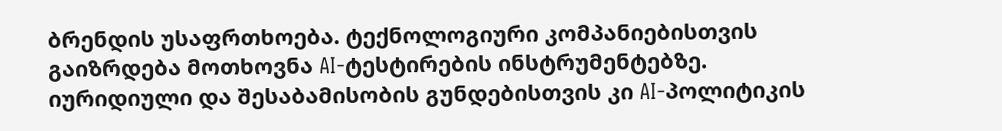ბრენდის უსაფრთხოება. ტექნოლოგიური კომპანიებისთვის გაიზრდება მოთხოვნა AI-ტესტირების ინსტრუმენტებზე. იურიდიული და შესაბამისობის გუნდებისთვის კი AI-პოლიტიკის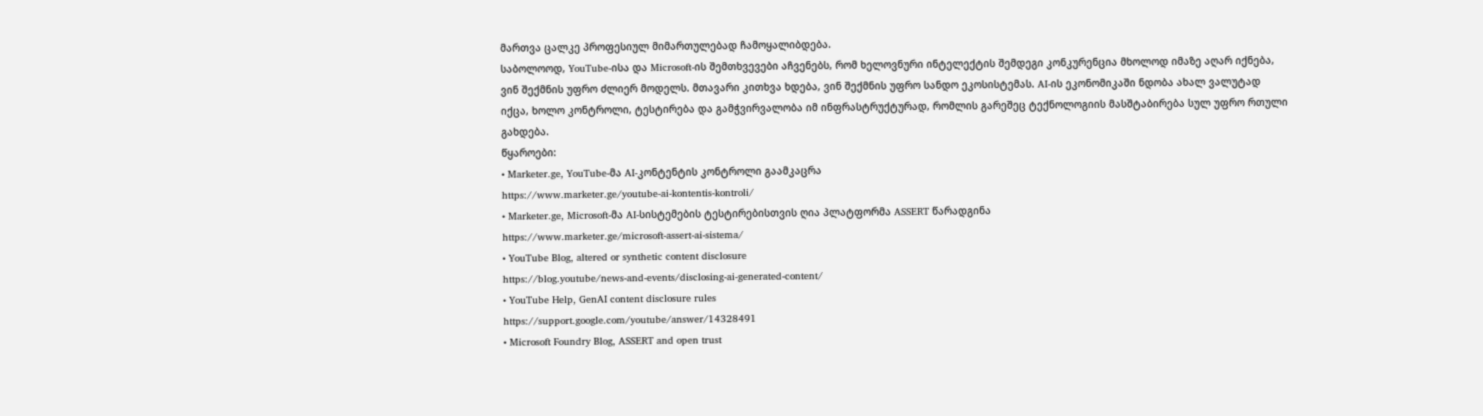მართვა ცალკე პროფესიულ მიმართულებად ჩამოყალიბდება.
საბოლოოდ, YouTube-ისა და Microsoft-ის შემთხვევები აჩვენებს, რომ ხელოვნური ინტელექტის შემდეგი კონკურენცია მხოლოდ იმაზე აღარ იქნება, ვინ შექმნის უფრო ძლიერ მოდელს. მთავარი კითხვა ხდება, ვინ შექმნის უფრო სანდო ეკოსისტემას. AI-ის ეკონომიკაში ნდობა ახალ ვალუტად იქცა, ხოლო კონტროლი, ტესტირება და გამჭვირვალობა იმ ინფრასტრუქტურად, რომლის გარეშეც ტექნოლოგიის მასშტაბირება სულ უფრო რთული გახდება.
წყაროები:
• Marketer.ge, YouTube-მა AI-კონტენტის კონტროლი გაამკაცრა
https://www.marketer.ge/youtube-ai-kontentis-kontroli/
• Marketer.ge, Microsoft-მა AI-სისტემების ტესტირებისთვის ღია პლატფორმა ASSERT წარადგინა
https://www.marketer.ge/microsoft-assert-ai-sistema/
• YouTube Blog, altered or synthetic content disclosure
https://blog.youtube/news-and-events/disclosing-ai-generated-content/
• YouTube Help, GenAI content disclosure rules
https://support.google.com/youtube/answer/14328491
• Microsoft Foundry Blog, ASSERT and open trust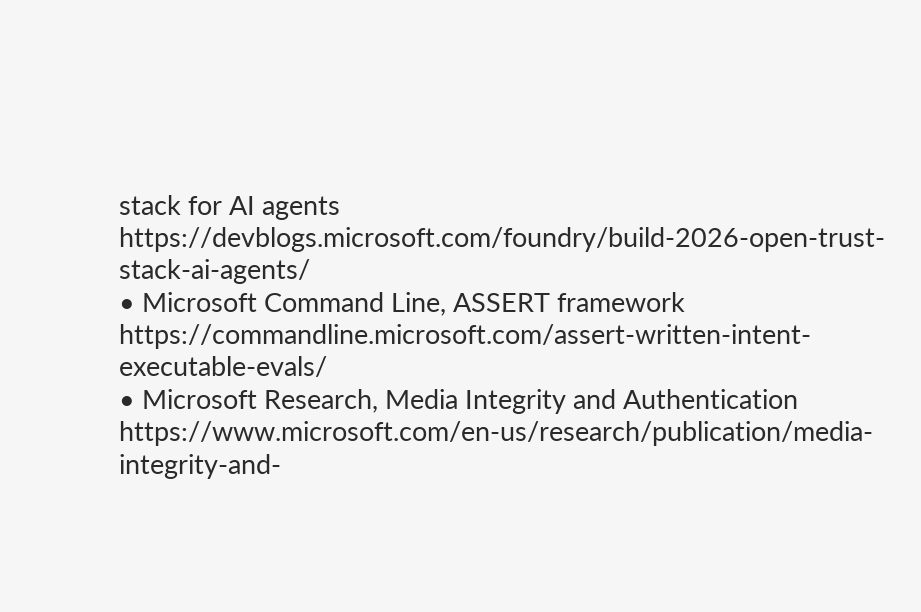stack for AI agents
https://devblogs.microsoft.com/foundry/build-2026-open-trust-stack-ai-agents/
• Microsoft Command Line, ASSERT framework
https://commandline.microsoft.com/assert-written-intent-executable-evals/
• Microsoft Research, Media Integrity and Authentication
https://www.microsoft.com/en-us/research/publication/media-integrity-and-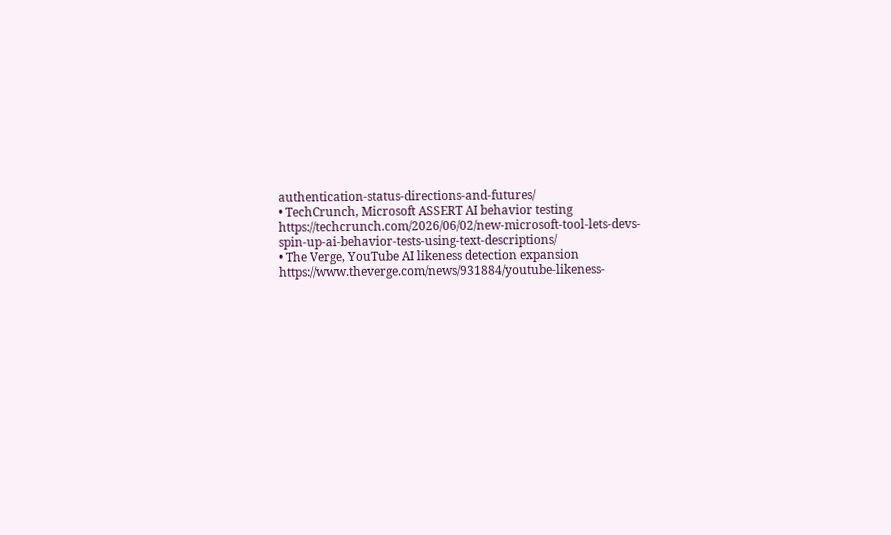authentication-status-directions-and-futures/
• TechCrunch, Microsoft ASSERT AI behavior testing
https://techcrunch.com/2026/06/02/new-microsoft-tool-lets-devs-spin-up-ai-behavior-tests-using-text-descriptions/
• The Verge, YouTube AI likeness detection expansion
https://www.theverge.com/news/931884/youtube-likeness-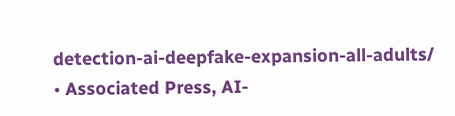detection-ai-deepfake-expansion-all-adults/
• Associated Press, AI-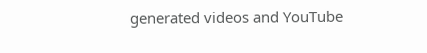generated videos and YouTube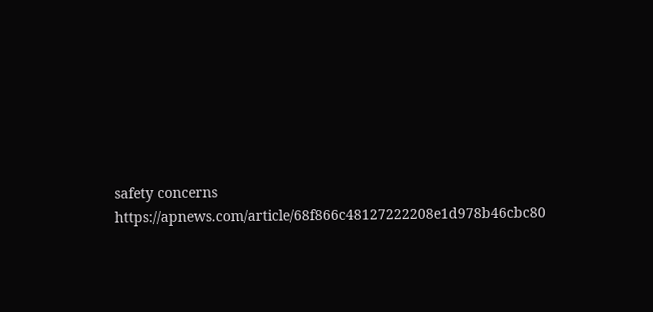safety concerns
https://apnews.com/article/68f866c48127222208e1d978b46cbc80